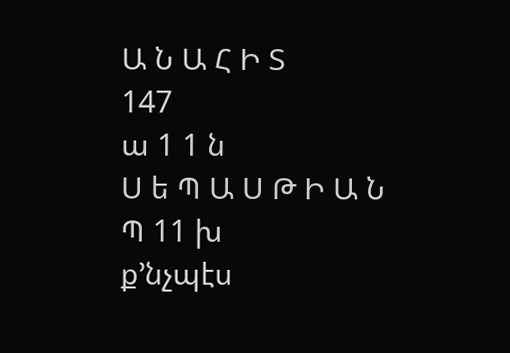Ա Ն Ա Հ Ի Տ
147
ա 1 1 ն
Ս ե Պ Ա Ս Թ Ի Ա Ն
Պ 11 խ
ք՚նչպէս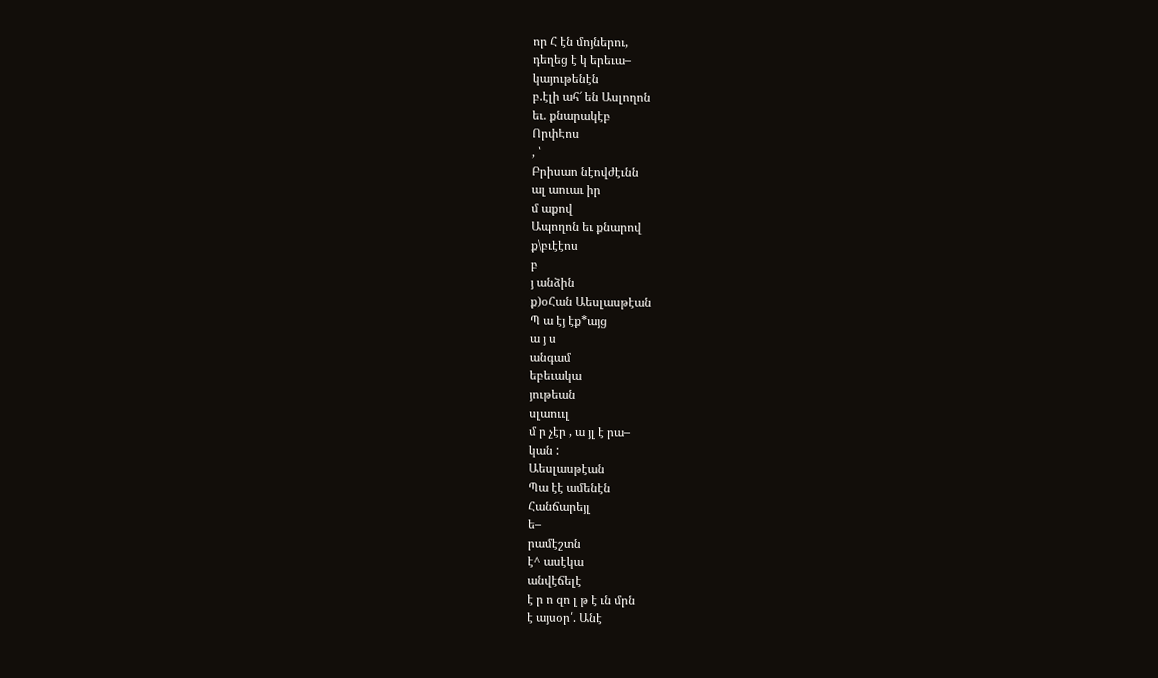որ Հ էն մոյներու,
դեղեց է կ երեւա–
կայութենէն
բ.էլի ահ՜ են Ասլողոն
եւ. քնարակէբ
ՈրփԷոս
, ՝
Բրիսաո նէովժէւնն
ալ աուաւ իր
մ աքով
Ապողոն եւ քնարով
ք\բւէէոս
բ
յ անձին
ք)օՀան Աեսլասթէան
Պ ա էյ էք*այց
ա յ ս
անգամ
եբեւակա
յութեան
սլաոււլ
մ ր չէր , ա յլ է րա–
կան :
Աեսլասթէան
Պա էէ ամենէն
Հանճարեյլ
ե–
րամէշտն
է^ ասէկա
անվէճելէ
է ր ո զո լ թ է ւն մրն
է այսօր՛. Անէ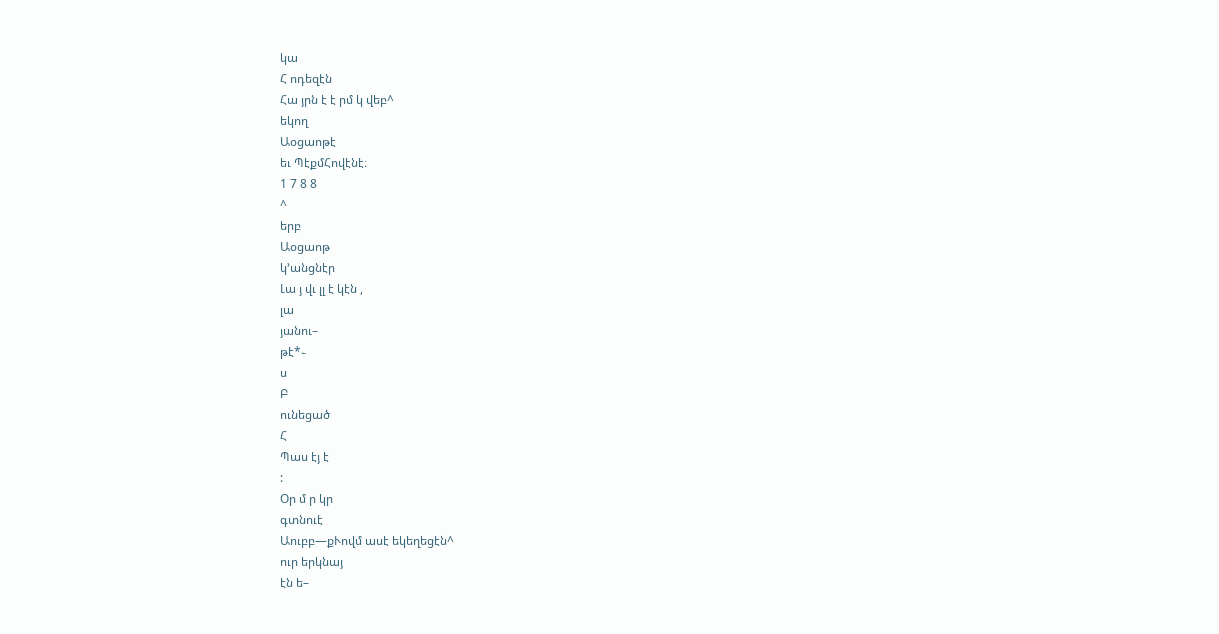կա
Հ ոդեզէն
Հա յրն է է րմ կ վեբ^
եկող
Աօցաոթէ
եւ ՊէքմՀովէնէ։
1 7 8 8
^
երբ
Աօցաոթ
կ՚անցնէր
Լա յ վւ լլ է կէն ,
լա
յանու–
թէ*֊
ս
Բ
ունեցած
Հ
Պաս էյ է
:
Օր մ ր կր
գտնուէ
Աուբբ—քՒովմ ասէ եկեղեցէն^
ուր երկնայ
էն ե–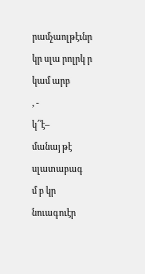րամչաոլթէւնր
կր սլա րոլրկ ր կամ արբ
, -
կ՛՝է–
մանայ թէ սլատաբագ
մ բ կր նուագուէր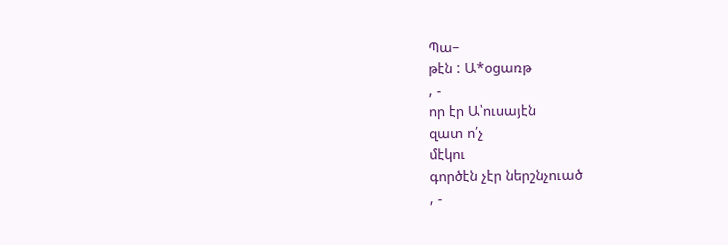Պա–
թէն : Ա*օցառթ
, -
որ էր Ա՝ուսայէն
զատ ո՛չ
մէկու
գործէն չէր ներշնչուած
, -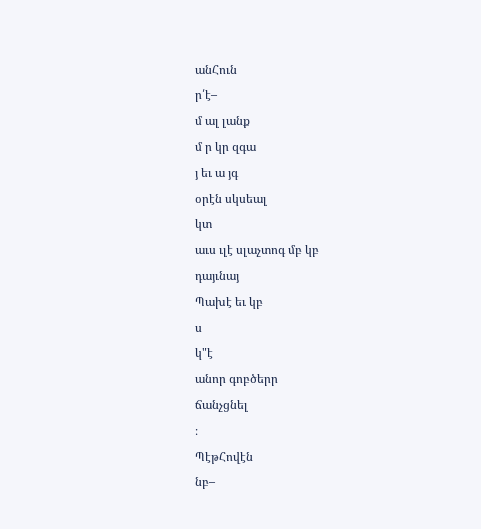անՀուն
ր՛է–
մ ալ լանք
մ ր կր զգա
յ եւ ա յգ
օրէն սկսեալ
կտ
աւս ւլէ սլաչտոգ մբ կբ
դայւնայ
Պախէ եւ կբ
ս
կ"է
անոր գոբծերր
ճանչցնել
։
ՊէթՀովէն
նբ–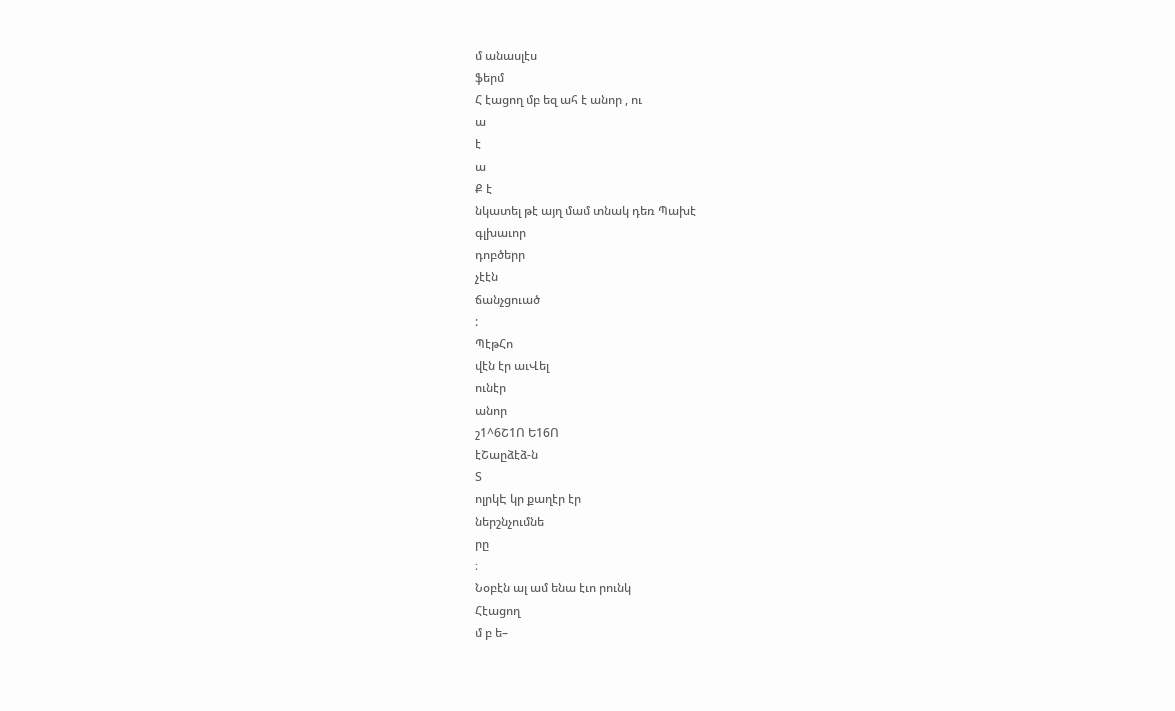մ անասլէս
ֆերմ
Հ էացող մբ եզ ահ է անոր , ու
ա
է
ա
Ք է
նկատել թէ այղ մամ տնակ դեռ Պախէ
գլխաւոր
դոբծերր
չէէն
ճանչցուած
:
ՊէթՀո
վէն էր աւՎել
ունէր
անոր
շ1^6Շ1Ո Ե16Ո
էՇաըձէձ-ն
Տ
ոլրկԷ կր քաղէր էր
ներշնչումնե
րը
։
Նօբէն ալ ամ ենա էւո րունկ
Հէացող
մ բ ե–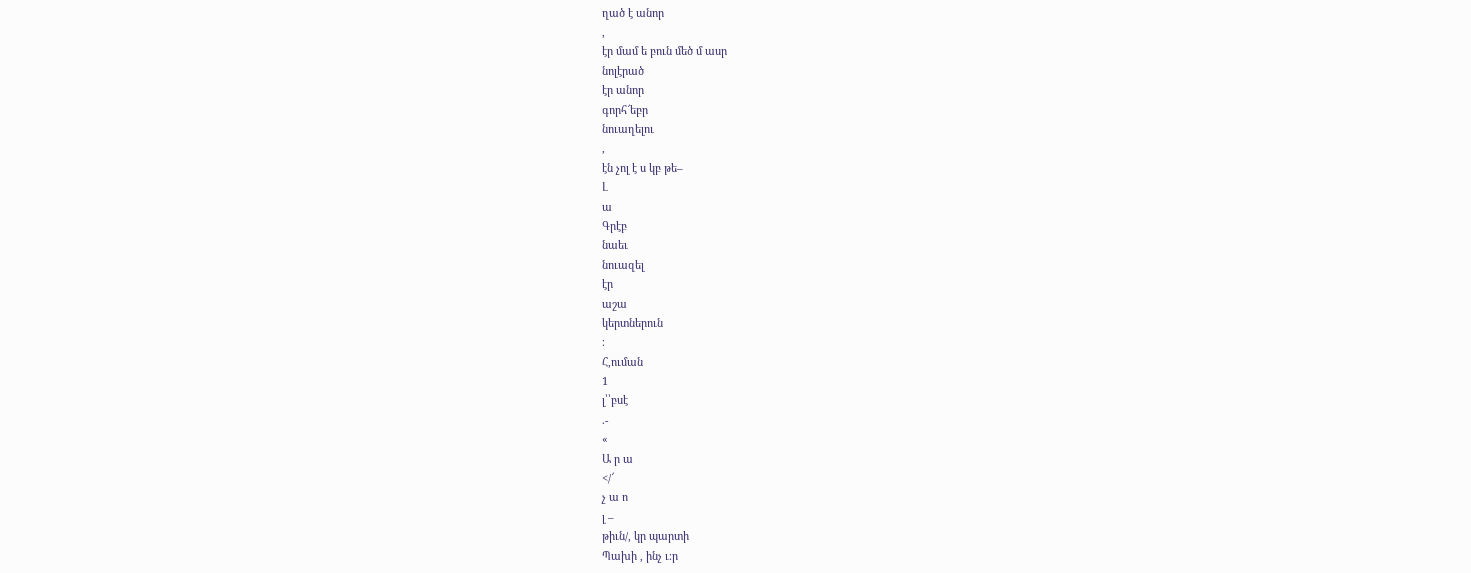ղած է անոր
,
էր մամ ե բուն մեծ մ ասր
նոլէրած
էր անոր
գորհ՜եբր
նուաղելու
,
էն չոլ է ս կբ թե–
Լ
ա
Գրէբ
նաեւ
նուազել
էր
աշա
կերտներուն
։
Հ,ուման
1
լ՝՝բսէ
.-
«
Ա ր ա
</՜
չ ա ո
լ –
թիւն/, կր պարտի
Պախի , ինչ ւ։ր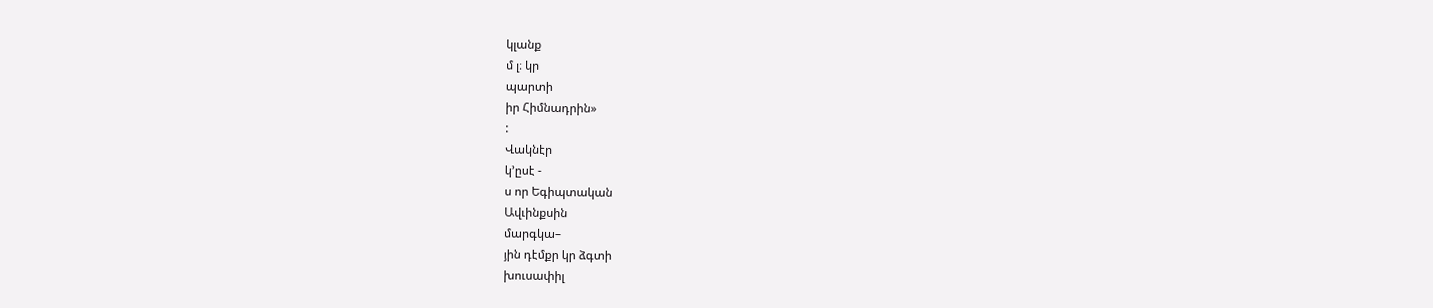կլանք
մ լ։ կր
պարտի
իր Հիմնադրին»
:
Վակնէր
կ՚ըսէ -
ս որ Եգիպտական
Ավւինքսին
մարգկա–
յին դէմքր կր ձգտի
խուսափիլ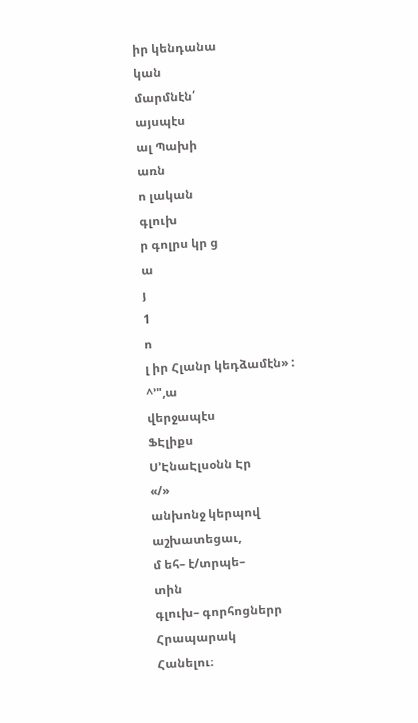իր կենդանա
կան
մարմնէն՛
այսպէս
ալ Պախի
առն
ո լական
գլուխ
ր գոլրս կր ց
ա
յ
1
ո
լ իր Հլանր կեդձամէն» :
^՚",ա
վերջապէս
ՖԷլիքս
Ս՚ԷնաԷլսօնն Էր
«/»
անխոնջ կերպով
աշխատեցաւ,
մ եհ– է/տրպե–
տին
գլուխ– գորհոցներր
Հրապարակ
Հանելու։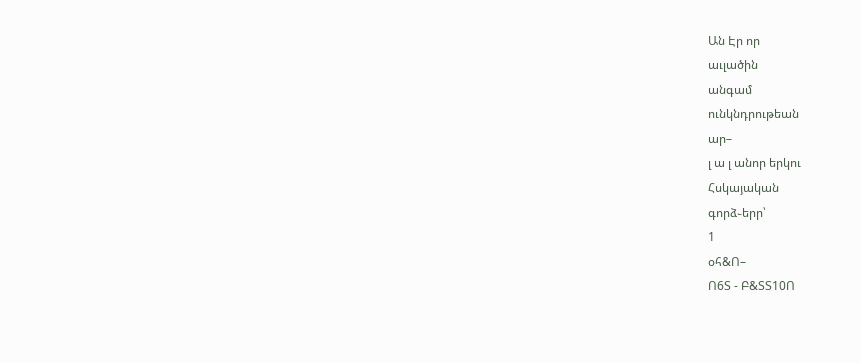Ան Էր որ
աւլածին
անգամ
ունկնդրութեան
ար–
լ ա լ անոր երկու
Հսկայական
գորձ֊երր՝
1
օհ&Ո–
Ո6Տ - Բ&ՏՏ10Ո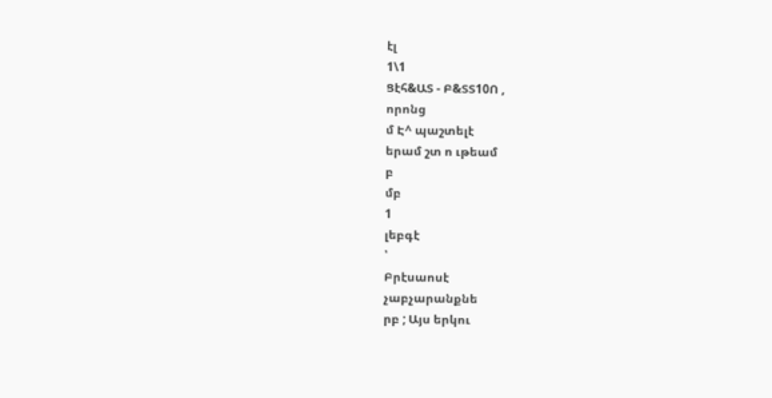էլ
1\1
Ցէհ&ԱՏ - Բ&ՏՏ10Ո ,
որոնց
մ Է^ պաշտելէ
երամ շտ ո ւթեամ
բ
մբ
1
լեբգէ
՝
Բրէսաոսէ
չաբչարանքնե
րբ ; Այս երկու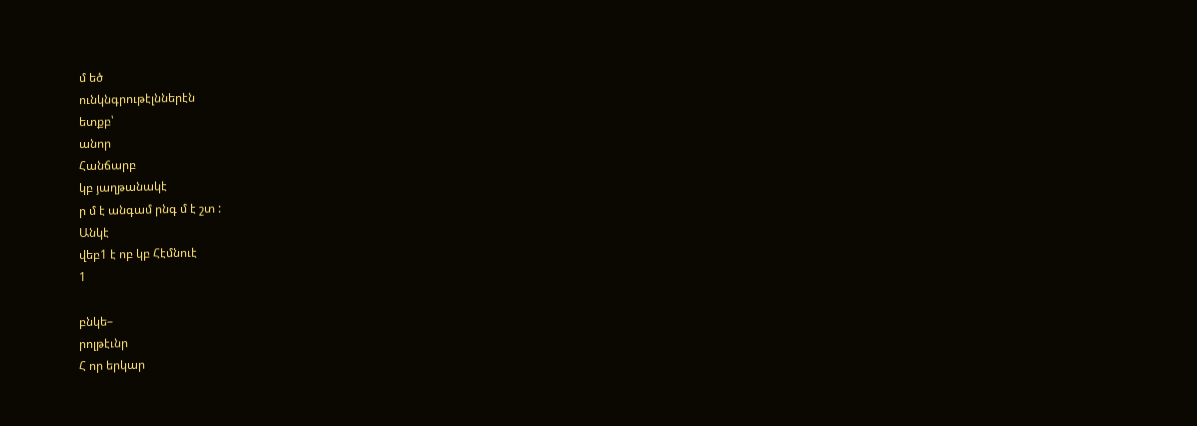մ եծ
ունկնգրութէլններէն
ետքբ՝
անոր
Հանճարբ
կբ յաղթանակէ
ր մ է անգամ րնգ մ է շտ :
Անկէ
վեբ1 է ոբ կբ Հէմնուէ
1

բնկե–
րոլթէւնր
Հ որ երկար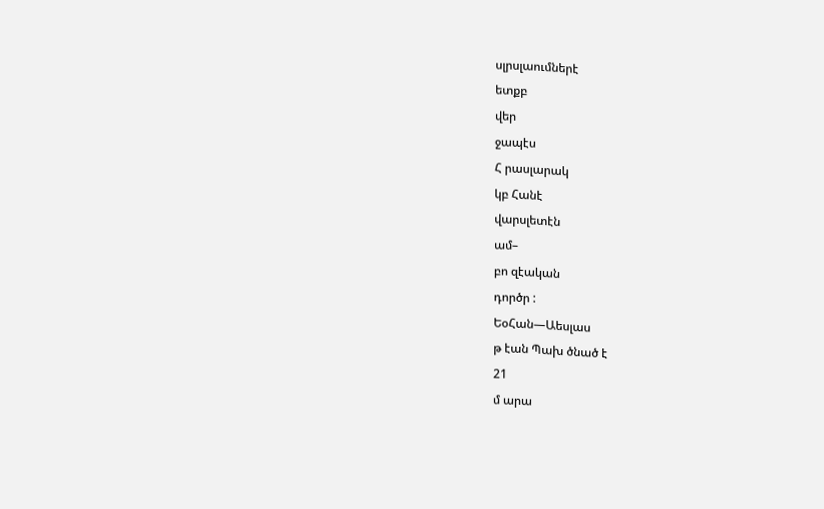սլրսլաումներէ
ետքբ
վեր
ջապէս
Հ րասլարակ
կբ Հանէ
վարսլետէն
ամ–
բո զէական
դործր :
ԵօՀան—Աեսլաս
թ էան Պախ ծնած է
21
մ արա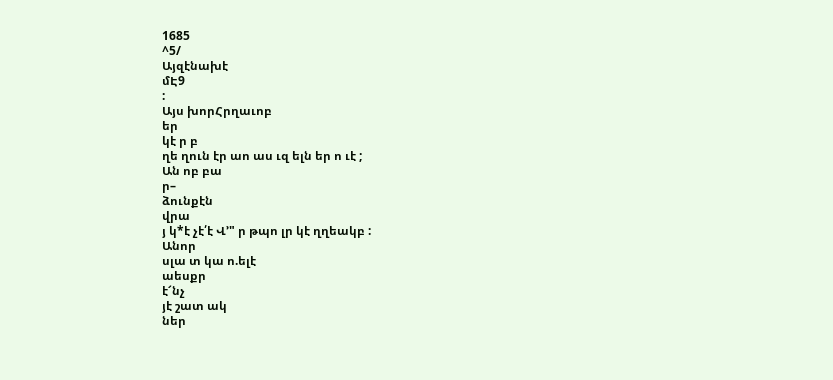1685
^5/
Այզէնախէ
մԷ9
:
Այս խորՀրղաւոբ
եր
կէ ր բ
ղե ղուն էր աո աս ւզ ելն եր ո ւէ ;
Ան ոբ բա
ր–
ձունքէն
վրա
յ կ*է չէ՛է Վ՚" ր թպո լր կէ ղղեակբ :
Անոր
սլա տ կա ո.ելէ
աեսքր
է՜նչ
յէ շատ ակ
ներ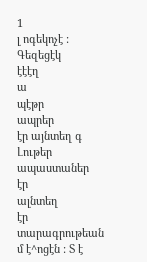1
լ ոգեկոչէ : Գեզեցէկ
էէէղ
ա
պէթր
ապրեր
էր այնտեղ գ Լութեր
ապաստաներ
էր
ալնտեղ
էր տարագրութեան
մ է^ոցէն : Տ է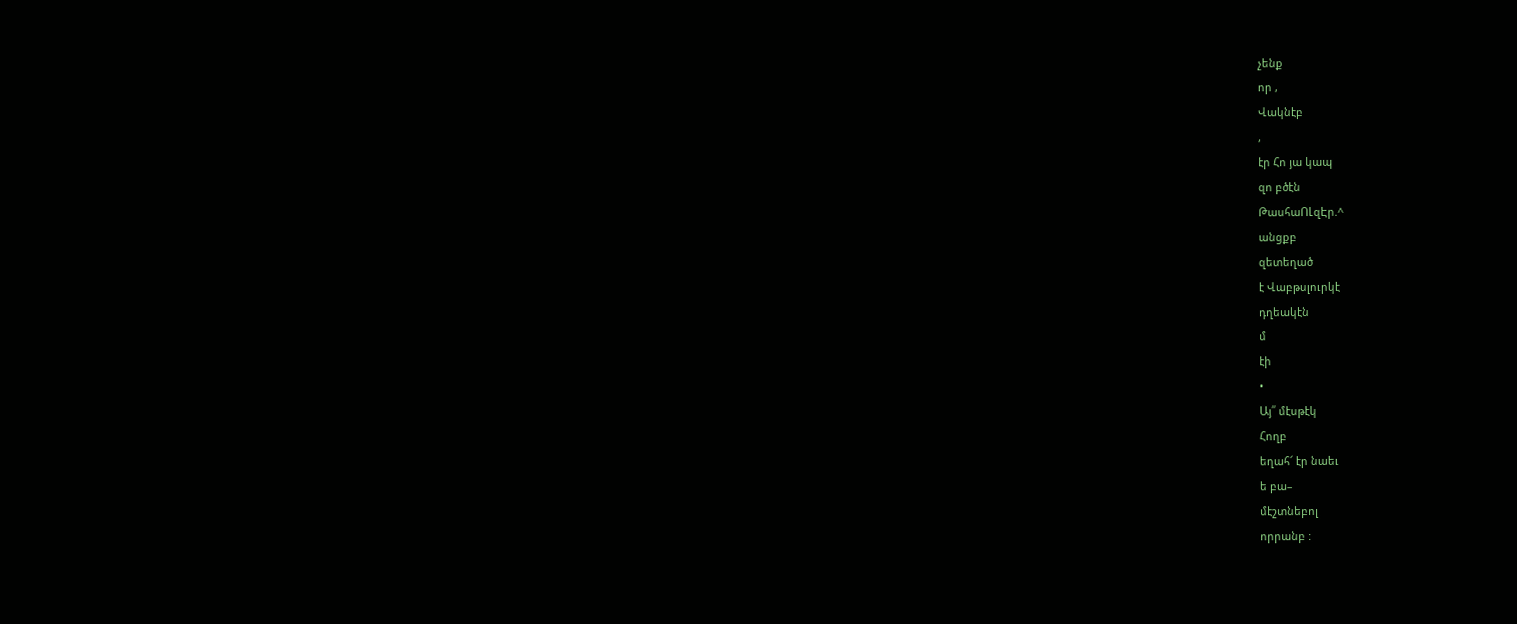չենք
որ ,
Վակնէբ
,
էր Հո յա կապ
զո բծէն
ԹասհաՈԼզԷր.^
անցքբ
զետեղած
է Վաբթսլուրկէ
դղեակէն
մ
էի
•
Այ՛՛ մէսթէկ
Հողբ
եղահ՜ էր նաեւ
ե բա–
մէշտնեբոլ
որրանբ :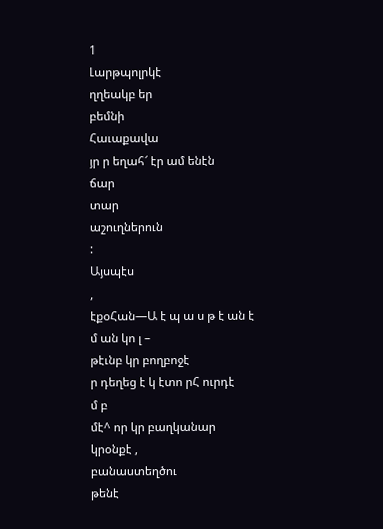1
Լարթպոլրկէ
ղղեակբ եր
բեմնի
Հաւաքավա
յր ր եղահ՜ էր ամ ենէն
ճար
տար
աշուղներուն
:
Այսպէս
,
էքօՀան—Ա է պ ա ս թ է ան է
մ ան կո լ –
թէւնբ կր բողբոջէ
ր դեղեց է կ էտո րՀ ուրդէ
մ բ
մէ^ որ կր բաղկանար
կրօնքէ ,
բանաստեղծու
թենէ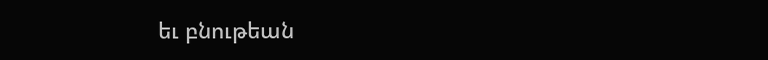եւ բնութեան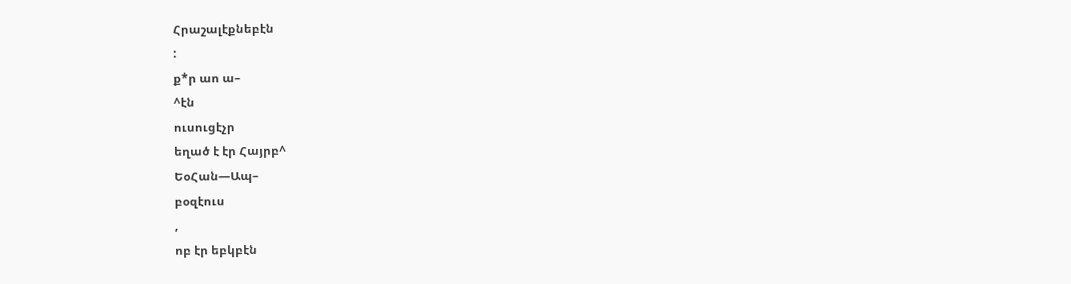Հրաշալէքնեբէն
:
ք*ր աո ա–
^էն
ուսուցէչր
եղած է էր Հայրբ^
ԵօՀան—Ապ–
բօզէուս
,
ոբ էր եբկբէն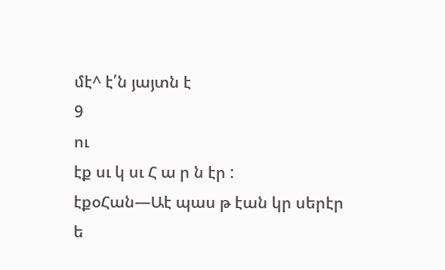մէ^ է՛ն յայտն է
9
ու
էք սւ կ սւ Հ ա ր ն էր :
էքօՀան—Աէ պաս թ էան կր սերէր
ե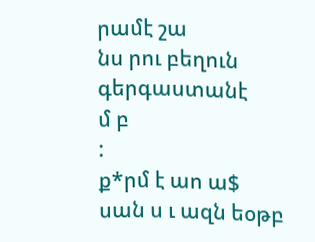րամէ շա
նս րու բեղուն
գերգաստանէ
մ բ
:
ք*րմ է աո ա$
սան ս ւ ազն եօթբ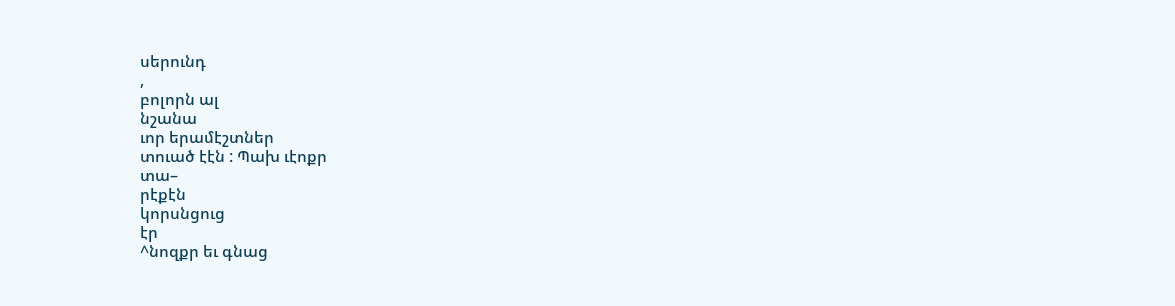սերունդ
,
բոլորն ալ
նշանա
ւոր երամէշտներ
տուած էէն : Պախ ւէոքր
տա–
րէքէն
կորսնցուց
էր
^նոզքր եւ գնաց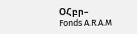ՕՀբր–
Fonds A.R.A.M